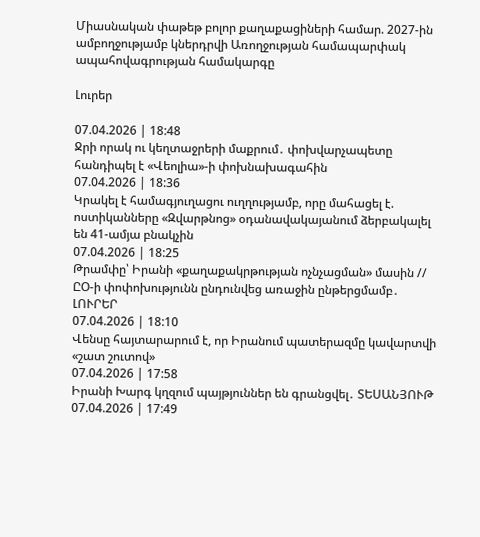Միասնական փաթեթ բոլոր քաղաքացիների համար. 2027-ին ամբողջությամբ կներդրվի Առողջության համապարփակ ապահովագրության համակարգը

Լուրեր

07.04.2026 | 18:48
Ջրի որակ ու կեղտաջրերի մաքրում․ փոխվարչապետը հանդիպել է «Վեոլիա»-ի փոխնախագահին
07.04.2026 | 18:36
Կրակել է համագյուղացու ուղղությամբ, որը մահացել է. ոստիկանները «Զվարթնոց» օդանավակայանում ձերբակալել են 41-ամյա բնակչին
07.04.2026 | 18:25
Թրամփը՝ Իրանի «քաղաքակրթության ոչնչացման» մասին // ԸՕ-ի փոփոխությունն ընդունվեց առաջին ընթերցմամբ․ ԼՈՒՐԵՐ
07.04.2026 | 18:10
Վենսը հայտարարում է, որ Իրանում պատերազմը կավարտվի «շատ շուտով»
07.04.2026 | 17:58
Իրանի Խարգ կղզում պայթյուններ են գրանցվել․ ՏԵՍԱՆՅՈՒԹ
07.04.2026 | 17:49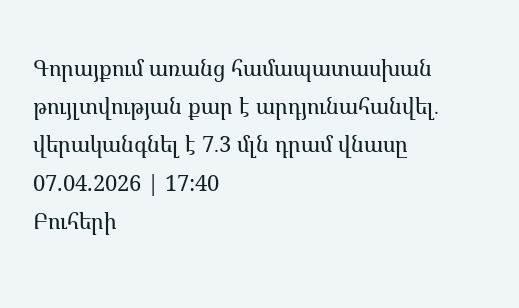Գորայքում առանց համապատասխան թույլտվության քար է արդյունահանվել․ վերականգնել է 7․3 մլն դրամ վնասը
07.04.2026 | 17:40
Բուհերի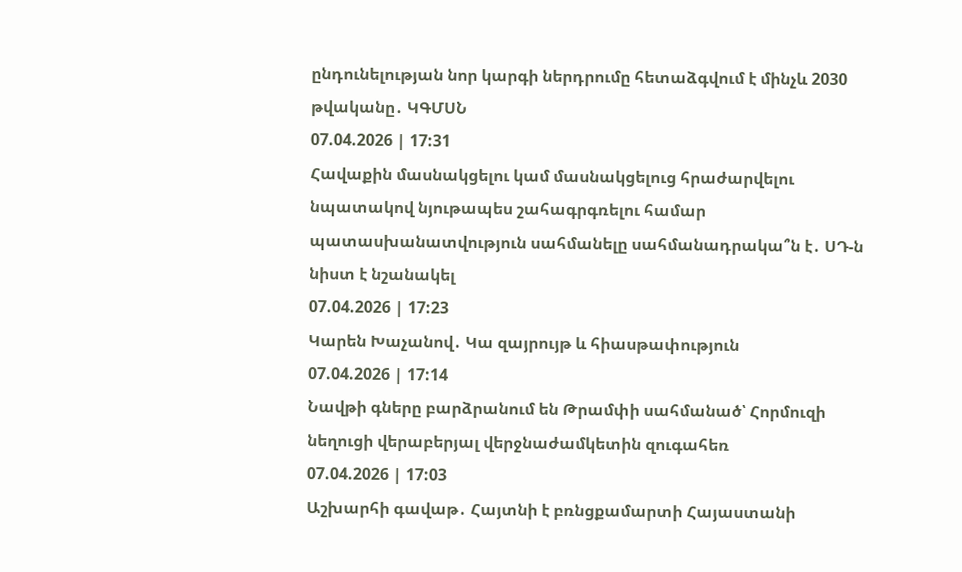ընդունելության նոր կարգի ներդրումը հետաձգվում է մինչև 2030 թվականը․ ԿԳՄՍՆ
07.04.2026 | 17:31
Հավաքին մասնակցելու կամ մասնակցելուց հրաժարվելու նպատակով նյութապես շահագրգռելու համար պատասխանատվություն սահմանելը սահմանադրակա՞ն է․ ՍԴ-ն նիստ է նշանակել
07.04.2026 | 17:23
Կարեն Խաչանով․ Կա զայրույթ և հիասթափություն
07.04.2026 | 17:14
Նավթի գները բարձրանում են Թրամփի սահմանած՝ Հորմուզի նեղուցի վերաբերյալ վերջնաժամկետին զուգահեռ
07.04.2026 | 17:03
Աշխարհի գավաթ․ Հայտնի է բռնցքամարտի Հայաստանի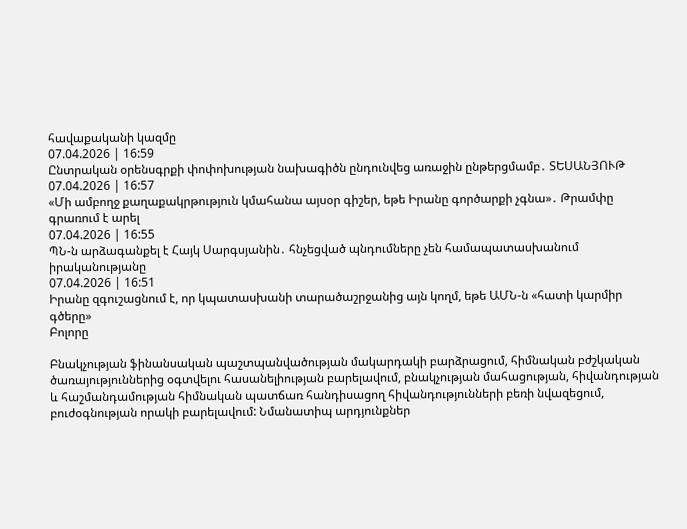հավաքականի կազմը
07.04.2026 | 16:59
Ընտրական օրենսգրքի փոփոխության նախագիծն ընդունվեց առաջին ընթերցմամբ․ ՏԵՍԱՆՅՈՒԹ
07.04.2026 | 16:57
«Մի ամբողջ քաղաքակրթություն կմահանա այսօր գիշեր, եթե Իրանը գործարքի չգնա»․ Թրամփը գրառում է արել
07.04.2026 | 16:55
ՊՆ-ն արձագանքել է Հայկ Սարգսյանին․ հնչեցված պնդումները չեն համապատասխանում իրականությանը
07.04.2026 | 16:51
Իրանը զգուշացնում է, որ կպատասխանի տարածաշրջանից այն կողմ, եթե ԱՄՆ-ն «հատի կարմիր գծերը»
Բոլորը

Բնակչության ֆինանսական պաշտպանվածության մակարդակի բարձրացում, հիմնական բժշկական ծառայություններից օգտվելու հասանելիության բարելավում, բնակչության մահացության, հիվանդության և հաշմանդամության հիմնական պատճառ հանդիսացող հիվանդությունների բեռի նվազեցում, բուժօգնության որակի բարելավում: Նմանատիպ արդյունքներ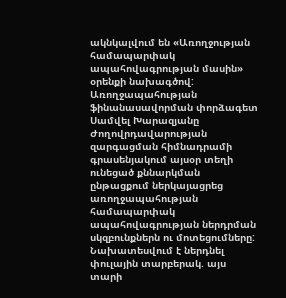ակնկալվում են «Առողջության համապարփակ ապահովագրության մասին» օրենքի նախագծով: Առողջապահության ֆինանասավորման փորձագետ Սամվել Խարազյանը Ժողովրդավարության զարգացման հիմնադրամի գրասենյակում այսօր տեղի ունեցած քննարկման ընթացքում ներկայացրեց առողջապահության համապարփակ ապահովագրության ներդրման սկզբունքներն ու մոտեցումները: Նախատեսվում է ներդնել փուլային տարբերակ. այս տարի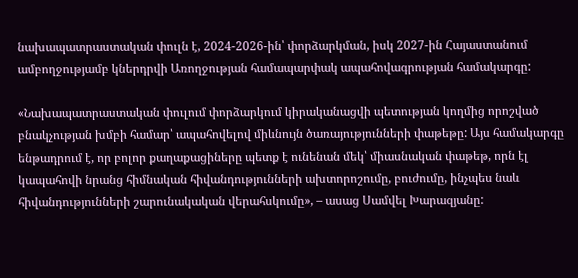նախապատրաստական փուլն է, 2024-2026-ին՝ փորձարկման, իսկ 2027-ին Հայաստանում ամբողջությամբ կներդրվի Առողջության համապարփակ ապահովագրության համակարգը:

«Նախապատրաստական փուլում փորձարկում կիրականացվի պետության կողմից որոշված բնակչության խմբի համար՝ ապահովելով միևնույն ծառայությունների փաթեթը: Այս համակարգը ենթադրում է, որ բոլոր քաղաքացիները պետք է ունենան մեկ՝ միասնական փաթեթ, որն էլ կապահովի նրանց հիմնական հիվանդությունների ախտորոշումը, բուժումը, ինչպես նաև հիվանդությունների շարունակական վերահսկումը», – ասաց Սամվել Խարազյանը: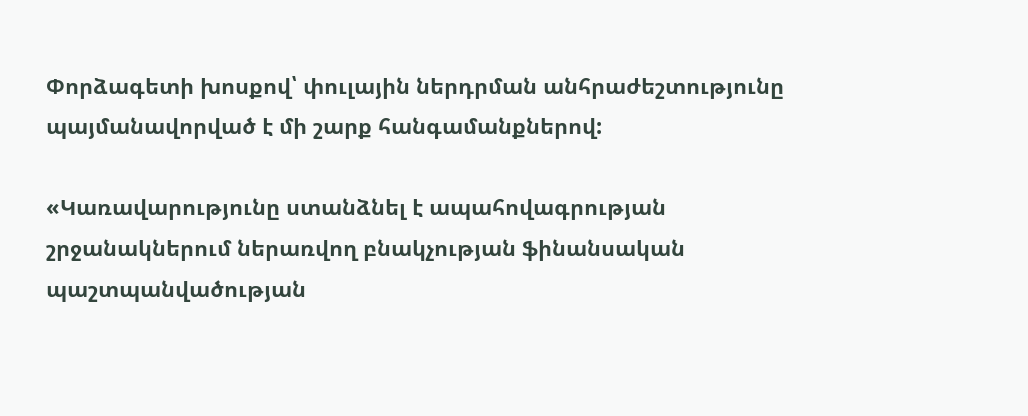Փորձագետի խոսքով՝ փուլային ներդրման անհրաժեշտությունը պայմանավորված է մի շարք հանգամանքներով:

«Կառավարությունը ստանձնել է ապահովագրության շրջանակներում ներառվող բնակչության ֆինանսական պաշտպանվածության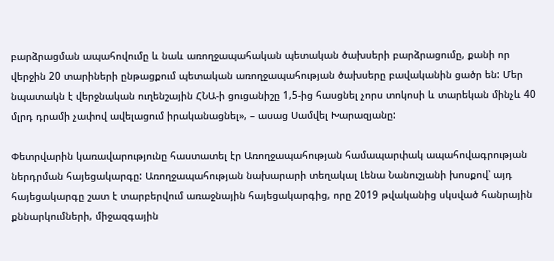բարձրացման ապահովումը և նաև առողջապահական պետական ծախսերի բարձրացումը, քանի որ վերջին 20 տարիների ընթացքում պետական առողջապահության ծախսերը բավականին ցածր են: Մեր նպատակն է վերջնական ուղենշային ՀՆԱ-ի ցուցանիշը 1,5-ից հասցնել չորս տոկոսի և տարեկան մինչև 40 մլրդ դրամի չափով ավելացում իրականացնել», – ասաց Սամվել Խարազյանը:

Փետրվարին կառավարությունը հաստատել էր Առողջապահության համապարփակ ապահովագրության ներդրման հայեցակարգը: Առողջապահության նախարարի տեղակալ Լենա Նանուշյանի խոսքով՝ այդ հայեցակարգը շատ է տարբերվում առաջնային հայեցակարգից, որը 2019 թվականից սկսված հանրային քննարկումների, միջազգային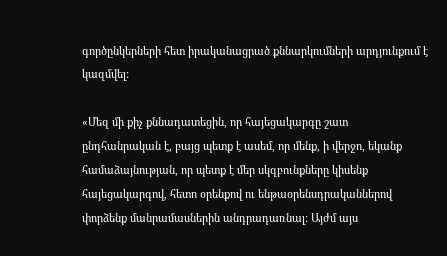գործընկերների հետ իրականացրած քննարկումների արդյունքում է կազմվել:

«Մեզ մի քիչ քննադատեցին, որ հայեցակարգը շատ ընդհանրական է, բայց պետք է ասեմ, որ մենք, ի վերջո, եկանք համաձայնության, որ պետք է մեր սկզբունքները կիսենք հայեցակարգով, հետո օրենքով ու ենթաօրենսդրականներով փորձենք մանրամասներին անդրադառնալ: Այժմ այս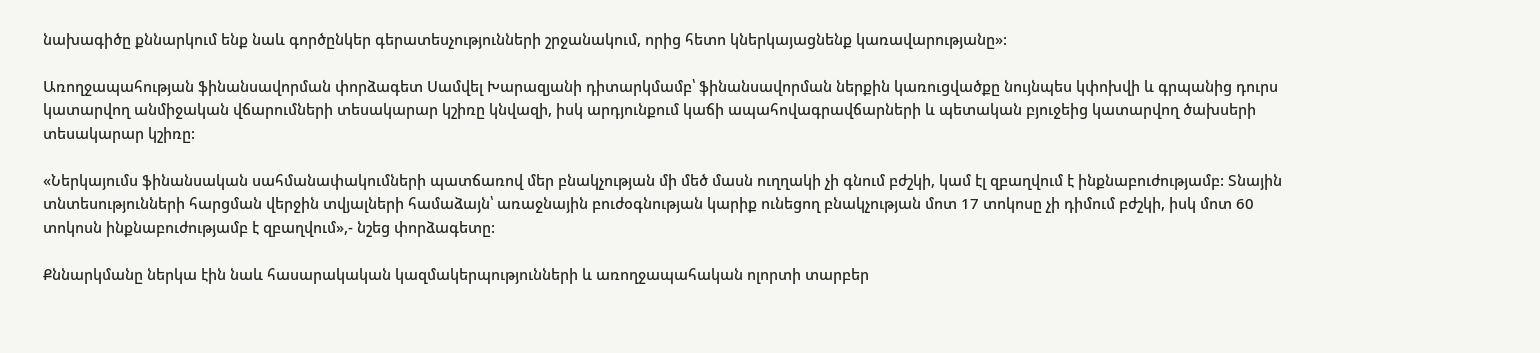նախագիծը քննարկում ենք նաև գործընկեր գերատեսչությունների շրջանակում, որից հետո կներկայացնենք կառավարությանը»:

Առողջապահության ֆինանսավորման փորձագետ Սամվել Խարազյանի դիտարկմամբ՝ ֆինանսավորման ներքին կառուցվածքը նույնպես կփոխվի և գրպանից դուրս կատարվող անմիջական վճարումների տեսակարար կշիռը կնվազի, իսկ արդյունքում կաճի ապահովագրավճարների և պետական բյուջեից կատարվող ծախսերի տեսակարար կշիռը:

«Ներկայումս ֆինանսական սահմանափակումների պատճառով մեր բնակչության մի մեծ մասն ուղղակի չի գնում բժշկի, կամ էլ զբաղվում է ինքնաբուժությամբ: Տնային տնտեսությունների հարցման վերջին տվյալների համաձայն՝ առաջնային բուժօգնության կարիք ունեցող բնակչության մոտ 17 տոկոսը չի դիմում բժշկի, իսկ մոտ 60 տոկոսն ինքնաբուժությամբ է զբաղվում»,- նշեց փորձագետը:

Քննարկմանը ներկա էին նաև հասարակական կազմակերպությունների և առողջապահական ոլորտի տարբեր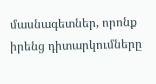մասնագետներ, որոնք իրենց դիտարկումները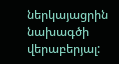ներկայացրին նախագծի վերաբերյալ: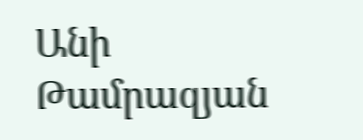Անի Թամրազյան